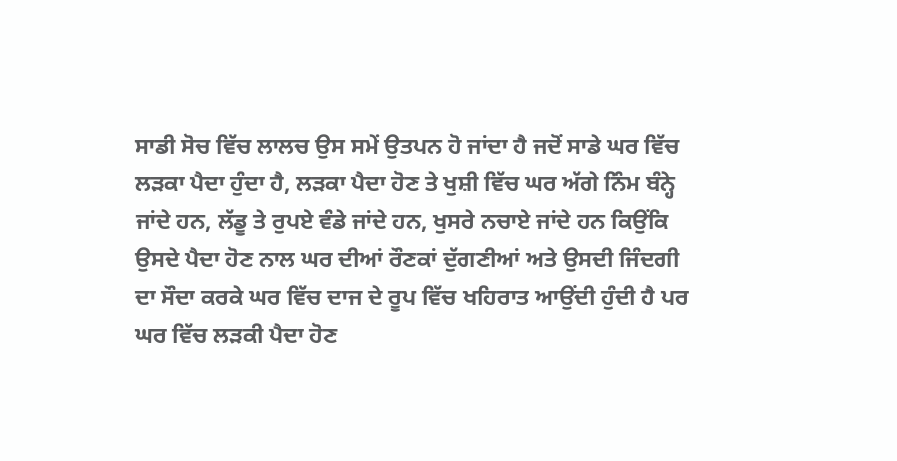ਸਾਡੀ ਸੋਚ ਵਿੱਚ ਲਾਲਚ ਉਸ ਸਮੇਂ ਉਤਪਨ ਹੋ ਜਾਂਦਾ ਹੈ ਜਦੋਂ ਸਾਡੇ ਘਰ ਵਿੱਚ ਲੜਕਾ ਪੈਦਾ ਹੁੰਦਾ ਹੈ, ਲੜਕਾ ਪੈਦਾ ਹੋਣ ਤੇ ਖੁਸ਼ੀ ਵਿੱਚ ਘਰ ਅੱਗੇ ਨਿੰਮ ਬੰਨ੍ਹੇ ਜਾਂਦੇ ਹਨ, ਲੱਡੂ ਤੇ ਰੁਪਏ ਵੰਡੇ ਜਾਂਦੇ ਹਨ, ਖੁਸਰੇ ਨਚਾਏ ਜਾਂਦੇ ਹਨ ਕਿਉਂਕਿ ਉਸਦੇ ਪੈਦਾ ਹੋਣ ਨਾਲ ਘਰ ਦੀਆਂ ਰੌਣਕਾਂ ਦੁੱਗਣੀਆਂ ਅਤੇ ਉਸਦੀ ਜਿੰਦਗੀ ਦਾ ਸੌਦਾ ਕਰਕੇ ਘਰ ਵਿੱਚ ਦਾਜ ਦੇ ਰੂਪ ਵਿੱਚ ਖਹਿਰਾਤ ਆਉਂਦੀ ਹੁੰਦੀ ਹੈ ਪਰ ਘਰ ਵਿੱਚ ਲੜਕੀ ਪੈਦਾ ਹੋਣ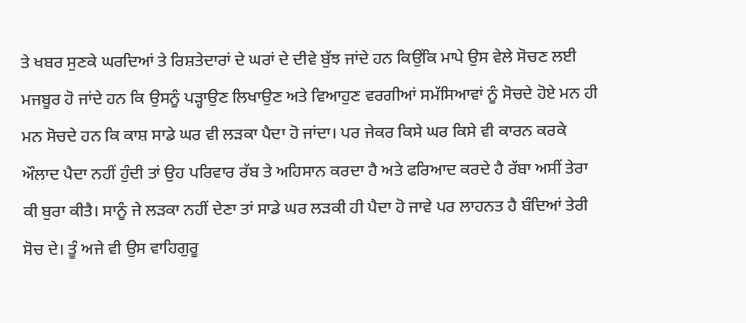ਤੇ ਖਬਰ ਸੁਣਕੇ ਘਰਦਿਆਂ ਤੇ ਰਿਸ਼ਤੇਦਾਰਾਂ ਦੇ ਘਰਾਂ ਦੇ ਦੀਵੇ ਬੁੱਝ ਜਾਂਦੇ ਹਨ ਕਿਉਂਕਿ ਮਾਪੇ ਉਸ ਵੇਲੇ ਸੋਚਣ ਲਈ ਮਜਬੂਰ ਹੋ ਜਾਂਦੇ ਹਨ ਕਿ ਉਸਨੂੰ ਪੜ੍ਹਾਉਣ ਲਿਖਾਉਣ ਅਤੇ ਵਿਆਹੁਣ ਵਰਗੀਆਂ ਸਮੱਸਿਆਵਾਂ ਨੂੰ ਸੋਚਦੇ ਹੋਏ ਮਨ ਹੀ ਮਨ ਸੋਚਦੇ ਹਨ ਕਿ ਕਾਸ਼ ਸਾਡੇ ਘਰ ਵੀ ਲੜਕਾ ਪੈਦਾ ਹੋ ਜਾਂਦਾ। ਪਰ ਜੇਕਰ ਕਿਸੇ ਘਰ ਕਿਸੇ ਵੀ ਕਾਰਨ ਕਰਕੇ ਔਲਾਦ ਪੈਦਾ ਨਹੀਂ ਹੁੰਦੀ ਤਾਂ ਉਹ ਪਰਿਵਾਰ ਰੱਬ ਤੇ ਅਹਿਸਾਨ ਕਰਦਾ ਹੈ ਅਤੇ ਫਰਿਆਦ ਕਰਦੇ ਹੈ ਰੱਬਾ ਅਸੀਂ ਤੇਰਾ ਕੀ ਬੁਰਾ ਕੀਤੈ। ਸਾਨੂੰ ਜੇ ਲੜਕਾ ਨਹੀਂ ਦੇਣਾ ਤਾਂ ਸਾਡੇ ਘਰ ਲੜਕੀ ਹੀ ਪੈਦਾ ਹੋ ਜਾਵੇ ਪਰ ਲਾਹਨਤ ਹੈ ਬੰਦਿਆਂ ਤੇਰੀ ਸੋਚ ਦੇ। ਤੂੰ ਅਜੇ ਵੀ ਉਸ ਵਾਹਿਗੁਰੂ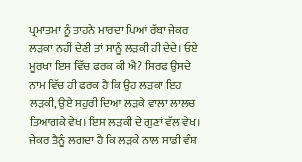ਪ੍ਰਮਾਤਮਾ ਨੂੰ ਤਾਹਨੇ ਮਾਰਦਾ ਪਿਆਂ ਰੱਬਾ ਜੇਕਰ ਲੜਕਾ ਨਹੀਂ ਦੇਣੀ ਤਾਂ ਸਾਨੂੰ ਲੜਕੀ ਹੀ ਦੇਦੇ। ਓਏ ਮੂਰਖਾ ਇਸ ਵਿੱਚ ਫਰਕ ਕੀ ਐ? ਸਿਰਫ ਉਸਦੇ ਨਾਮ ਵਿੱਚ ਹੀ ਫਰਕ ਹੈ ਕਿ ਉਹ ਲੜਕਾ ਇਹ ਲੜਕੀ, ਉਏ ਸਹੁਰੀ ਦਿਆ ਲੜਕੇ ਵਾਲਾ ਲਾਲਚ ਤਿਆਗਕੇ ਵੇਖ। ਇਸ ਲੜਕੀ ਦੇ ਗੁਣਾਂ ਵੱਲ ਵੇਖ। ਜੇਕਰ ਤੈਨੂੰ ਲਗਦਾ ਹੈ ਕਿ ਲੜਕੇ ਨਾਲ ਸਾਡੀ ਵੰਸ਼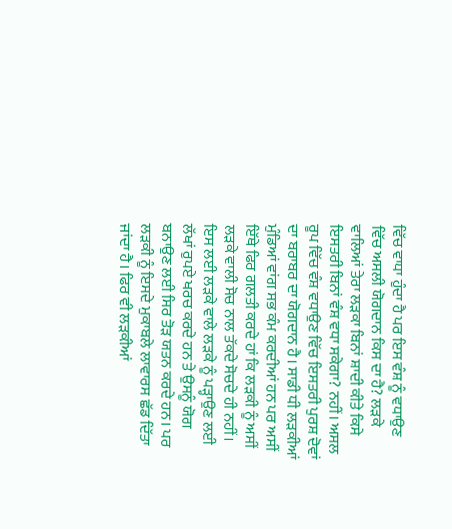ਵਿੱਚ ਵਾਧਾ ਹੁੰਦਾ ਹੈ ਪਰ ਇਸ ਵੰਸ਼ ਨੂੰ ਵਧਾਉਣ ਵਿੱਚ ਅਸਲੀ ਯੋਗਦਾਨ ਕਿਸ ਦਾ ਹੈ? ਲੜਕੇ ਵਾਲਿਆਂ ਤੇਰਾ ਲੜਕਾ ਬਿਨਾਂ ਸ਼ਾਦੀ ਕੀਤੇ ਕਿਸੇ ਇਸਤਰੀ ਬਿਨਾਂ ਵੰਸ਼ ਵਧਾ ਸਕੇਗਾ? ਨਹੀਂ। ਅਸਲ ਰੂਪ ਵਿੱਚ ਵੰਸ਼ ਵਧਾਉਣ ਵਿੱਚ ਇਸਤਰੀ ਪੁਰਸ਼ ਦੋਵਾਂ ਦਾ ਬਰਾਬਰ ਦਾ ਯੋਗਦਾਨ ਹੈ। ਸਾਡੀ ਧੀ ਲੜਕੀਆਂ ਮੁੰਡਿਆਂ ਵਾਂਗ ਸਭ ਕੰਮ ਕਰਦੀਆਂ ਹਨ ਪਰ ਅਸੀਂ ਇੱਥੇ ਫਿਰ ਗਲਤੀ ਕਰਦੇ ਹਾਂ ਕਿ ਲੜਕੀ ਨੂੰ ਅਸੀਂ ਲੜਕੇ ਵਾਲੀ ਸੋਚ ਨਾਲ ਤੱਕਦੇ ਸੋਚਦੇ ਹੀ ਨਹੀਂ। ਇਸ ਲਈ ਲੜਕੇ ਵਾਲੇ ਲੜਕੇ ਨੂੰ ਪੜ੍ਹਾਉਣ ਲਈ ਲੱਖਾਂ ਰੁਪਏ ਖਰਚ ਕਰਦੇ ਹਨ ਤੇ ਉਸਨੂੰ ਯੋਗ ਬਨਾਉਣ ਲਈ ਸਿਰ ਤੋੜ ਯਤਨ ਕਰਦੇ ਹਨ। ਪਰ ਲੜਕੀ ਨੂੰ ਇਸਦੇ ਮੁਕਾਬਲੇ ਲਾਵਾਰਸ ਛੱਡ ਦਿੱਤਾ ਜਾਂਦਾ ਹੈ। ਫਿਰ ਵੀ ਲੜਕੀਆਂ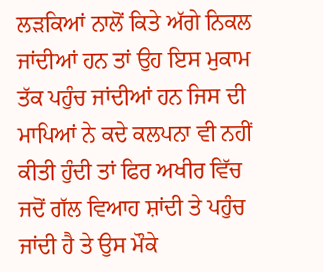ਲੜਕਿਆਂ ਨਾਲੋਂ ਕਿਤੇ ਅੱਗੇ ਨਿਕਲ ਜਾਂਦੀਆਂ ਹਨ ਤਾਂ ਉਹ ਇਸ ਮੁਕਾਮ ਤੱਕ ਪਹੁੰਚ ਜਾਂਦੀਆਂ ਹਨ ਜਿਸ ਦੀ ਮਾਪਿਆਂ ਨੇ ਕਦੇ ਕਲਪਨਾ ਵੀ ਨਹੀਂ ਕੀਤੀ ਹੁੰਦੀ ਤਾਂ ਫਿਰ ਅਖੀਰ ਵਿੱਚ ਜਦੋਂ ਗੱਲ ਵਿਆਹ ਸ਼ਾਂਦੀ ਤੇ ਪਹੁੰਚ ਜਾਂਦੀ ਹੈ ਤੇ ਉਸ ਮੌਕੇ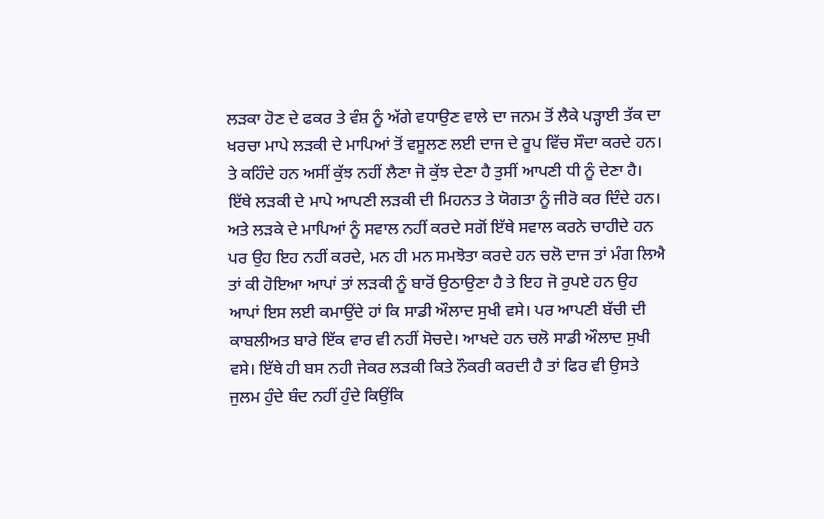ਲੜਕਾ ਹੋਣ ਦੇ ਫਕਰ ਤੇ ਵੰਸ਼ ਨੂੰ ਅੱਗੇ ਵਧਾਉਣ ਵਾਲੇ ਦਾ ਜਨਮ ਤੋਂ ਲੈਕੇ ਪੜ੍ਹਾਈ ਤੱਕ ਦਾ ਖਰਚਾ ਮਾਪੇ ਲੜਕੀ ਦੇ ਮਾਪਿਆਂ ਤੋਂ ਵਸੂਲਣ ਲਈ ਦਾਜ ਦੇ ਰੂਪ ਵਿੱਚ ਸੌਦਾ ਕਰਦੇ ਹਨ। ਤੇ ਕਹਿੰਦੇ ਹਨ ਅਸੀਂ ਕੁੱਝ ਨਹੀਂ ਲੈਣਾ ਜੋ ਕੁੱਝ ਦੇਣਾ ਹੈ ਤੁਸੀਂ ਆਪਣੀ ਧੀ ਨੂੰ ਦੇਣਾ ਹੈ। ਇੱਥੇ ਲੜਕੀ ਦੇ ਮਾਪੇ ਆਪਣੀ ਲੜਕੀ ਦੀ ਮਿਹਨਤ ਤੇ ਯੋਗਤਾ ਨੂੰ ਜੀਰੋ ਕਰ ਦਿੰਦੇ ਹਨ। ਅਤੇ ਲੜਕੇ ਦੇ ਮਾਪਿਆਂ ਨੂੰ ਸਵਾਲ ਨਹੀਂ ਕਰਦੇ ਸਗੋਂ ਇੱਥੇ ਸਵਾਲ ਕਰਨੇ ਚਾਹੀਦੇ ਹਨ ਪਰ ਉਹ ਇਹ ਨਹੀਂ ਕਰਦੇ, ਮਨ ਹੀ ਮਨ ਸਮਝੋਤਾ ਕਰਦੇ ਹਨ ਚਲੋ ਦਾਜ ਤਾਂ ਮੰਗ ਲਿਐ ਤਾਂ ਕੀ ਹੋਇਆ ਆਪਾਂ ਤਾਂ ਲੜਕੀ ਨੂੰ ਬਾਰੋਂ ਉਠਾਉਣਾ ਹੈ ਤੇ ਇਹ ਜੋ ਰੁਪਏ ਹਨ ਉਹ ਆਪਾਂ ਇਸ ਲਈ ਕਮਾਉਂਦੇ ਹਾਂ ਕਿ ਸਾਡੀ ਔਲਾਦ ਸੁਖੀ ਵਸੇ। ਪਰ ਆਪਣੀ ਬੱਚੀ ਦੀ ਕਾਬਲੀਅਤ ਬਾਰੇ ਇੱਕ ਵਾਰ ਵੀ ਨਹੀਂ ਸੋਚਦੇ। ਆਖਦੇ ਹਨ ਚਲੋ ਸਾਡੀ ਔਲਾਦ ਸੁਖੀ ਵਸੇ। ਇੱਥੇ ਹੀ ਬਸ ਨਹੀ ਜੇਕਰ ਲੜਕੀ ਕਿਤੇ ਨੌਕਰੀ ਕਰਦੀ ਹੈ ਤਾਂ ਫਿਰ ਵੀ ਉਸਤੇ ਜੁਲਮ ਹੁੰਦੇ ਬੰਦ ਨਹੀਂ ਹੁੰਦੇ ਕਿਉਂਕਿ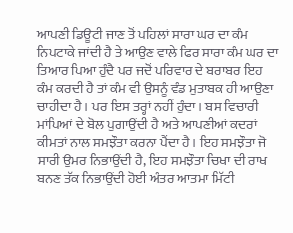ਆਪਣੀ ਡਿਊਟੀ ਜਾਣ ਤੋਂ ਪਹਿਲਾਂ ਸਾਰਾ ਘਰ ਦਾ ਕੰਮ ਨਿਪਟਾਕੇ ਜਾਂਦੀ ਹੈ ਤੇ ਆਉਣ ਵਾਲੇ ਫਿਰ ਸਾਰਾ ਕੰਮ ਘਰ ਦਾ ਤਿਆਰ ਪਿਆ ਹੁੰਦੈ ਪਰ ਜਦੋਂ ਪਰਿਵਾਰ ਦੇ ਬਰਾਬਰ ਇਹ ਕੰਮ ਕਰਦੀ ਹੈ ਤਾਂ ਕੰਮ ਵੀ ਉਸਨੂੰ ਵੰਡ ਮੁਤਾਬਕ ਹੀ ਆਉਣਾ ਚਾਹੀਦਾ ਹੈ। ਪਰ ਇਸ ਤਰ੍ਹਾਂ ਨਹੀਂ ਹੁੰਦਾ। ਬਸ ਵਿਚਾਰੀ ਮਾਂਪਿਆਂ ਦੇ ਬੋਲ ਪੁਗਾਉਂਦੀ ਹੈ ਅਤੇ ਆਪਣੀਆਂ ਕਦਰਾਂ ਕੀਮਤਾਂ ਨਾਲ ਸਮਝੌਤਾ ਕਰਨਾ ਪੈਂਦਾ ਹੈ। ਇਹ ਸਮਝੌਤਾ ਜੋ ਸਾਰੀ ਉਮਰ ਨਿਭਾਉਂਦੀ ਹੈ, ਇਹ ਸਮਝੌਤਾ ਚਿਖਾ ਦੀ ਰਾਖ ਬਨਣ ਤੱਕ ਨਿਭਾਉਂਦੀ ਹੋਈ ਅੰਤਰ ਆਤਮਾ ਮਿੱਟੀ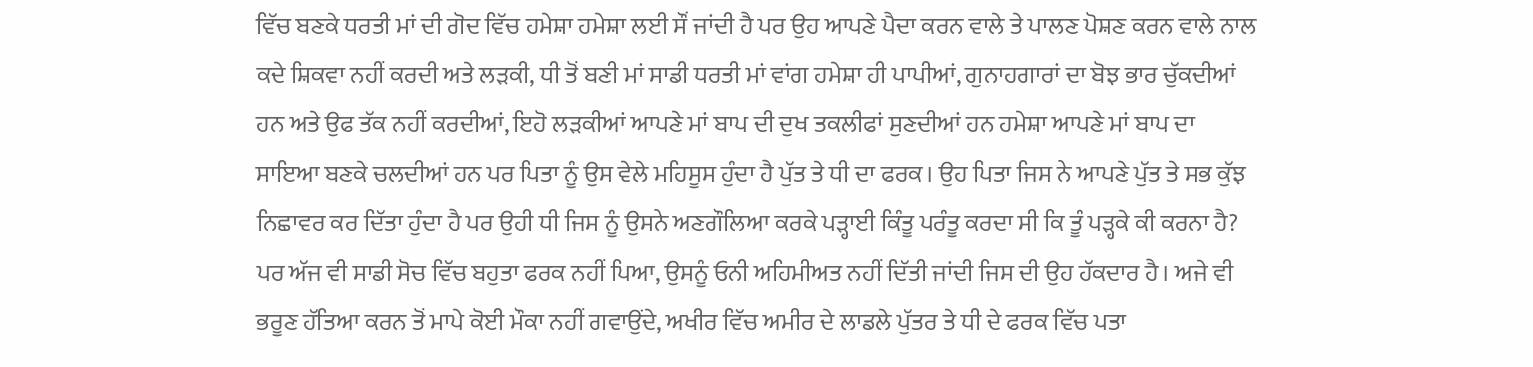ਵਿੱਚ ਬਣਕੇ ਧਰਤੀ ਮਾਂ ਦੀ ਗੋਦ ਵਿੱਚ ਹਮੇਸ਼ਾ ਹਮੇਸ਼ਾ ਲਈ ਸੌਂ ਜਾਂਦੀ ਹੈ ਪਰ ਉਹ ਆਪਣੇ ਪੈਦਾ ਕਰਨ ਵਾਲੇ ਤੇ ਪਾਲਣ ਪੋਸ਼ਣ ਕਰਨ ਵਾਲੇ ਨਾਲ ਕਦੇ ਸ਼ਿਕਵਾ ਨਹੀਂ ਕਰਦੀ ਅਤੇ ਲੜਕੀ, ਧੀ ਤੋਂ ਬਣੀ ਮਾਂ ਸਾਡੀ ਧਰਤੀ ਮਾਂ ਵਾਂਗ ਹਮੇਸ਼ਾ ਹੀ ਪਾਪੀਆਂ, ਗੁਨਾਹਗਾਰਾਂ ਦਾ ਬੋਝ ਭਾਰ ਚੁੱਕਦੀਆਂ ਹਨ ਅਤੇ ਉਫ ਤੱਕ ਨਹੀਂ ਕਰਦੀਆਂ, ਇਹੋ ਲੜਕੀਆਂ ਆਪਣੇ ਮਾਂ ਬਾਪ ਦੀ ਦੁਖ ਤਕਲੀਫਾਂ ਸੁਣਦੀਆਂ ਹਨ ਹਮੇਸ਼ਾ ਆਪਣੇ ਮਾਂ ਬਾਪ ਦਾ ਸਾਇਆ ਬਣਕੇ ਚਲਦੀਆਂ ਹਨ ਪਰ ਪਿਤਾ ਨੂੰ ਉਸ ਵੇਲੇ ਮਹਿਸੂਸ ਹੁੰਦਾ ਹੈ ਪੁੱਤ ਤੇ ਧੀ ਦਾ ਫਰਕ। ਉਹ ਪਿਤਾ ਜਿਸ ਨੇ ਆਪਣੇ ਪੁੱਤ ਤੇ ਸਭ ਕੁੱਝ ਨਿਛਾਵਰ ਕਰ ਦਿੱਤਾ ਹੁੰਦਾ ਹੈ ਪਰ ਉਹੀ ਧੀ ਜਿਸ ਨੂੰ ਉਸਨੇ ਅਣਗੌਲਿਆ ਕਰਕੇ ਪੜ੍ਹਾਈ ਕਿੰਤੂ ਪਰੰਤੂ ਕਰਦਾ ਸੀ ਕਿ ਤੂੰ ਪੜ੍ਹਕੇ ਕੀ ਕਰਨਾ ਹੈ? ਪਰ ਅੱਜ ਵੀ ਸਾਡੀ ਸੋਚ ਵਿੱਚ ਬਹੁਤਾ ਫਰਕ ਨਹੀਂ ਪਿਆ, ਉਸਨੂੰ ਓਨੀ ਅਹਿਮੀਅਤ ਨਹੀਂ ਦਿੱਤੀ ਜਾਂਦੀ ਜਿਸ ਦੀ ਉਹ ਹੱਕਦਾਰ ਹੈ। ਅਜੇ ਵੀ ਭਰੂਣ ਹੱਤਿਆ ਕਰਨ ਤੋਂ ਮਾਪੇ ਕੋਈ ਮੌਕਾ ਨਹੀਂ ਗਵਾਉਂਦੇ, ਅਖੀਰ ਵਿੱਚ ਅਮੀਰ ਦੇ ਲਾਡਲੇ ਪੁੱਤਰ ਤੇ ਧੀ ਦੇ ਫਰਕ ਵਿੱਚ ਪਤਾ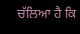ਚੱਲਿਆ ਹੈ ਕਿ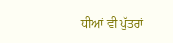ਧੀਆਂ ਵੀ ਪੁੱਤਰਾਂ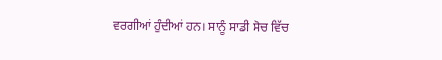ਵਰਗੀਆਂ ਹੁੰਦੀਆਂ ਹਨ। ਸਾਨੂੰ ਸਾਡੀ ਸੋਚ ਵਿੱਚ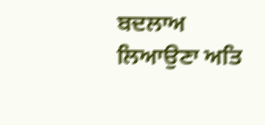ਬਦਲਾਅ ਲਿਆਉਣਾ ਅਤਿ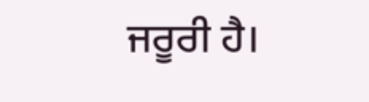ਜਰੂਰੀ ਹੈ।